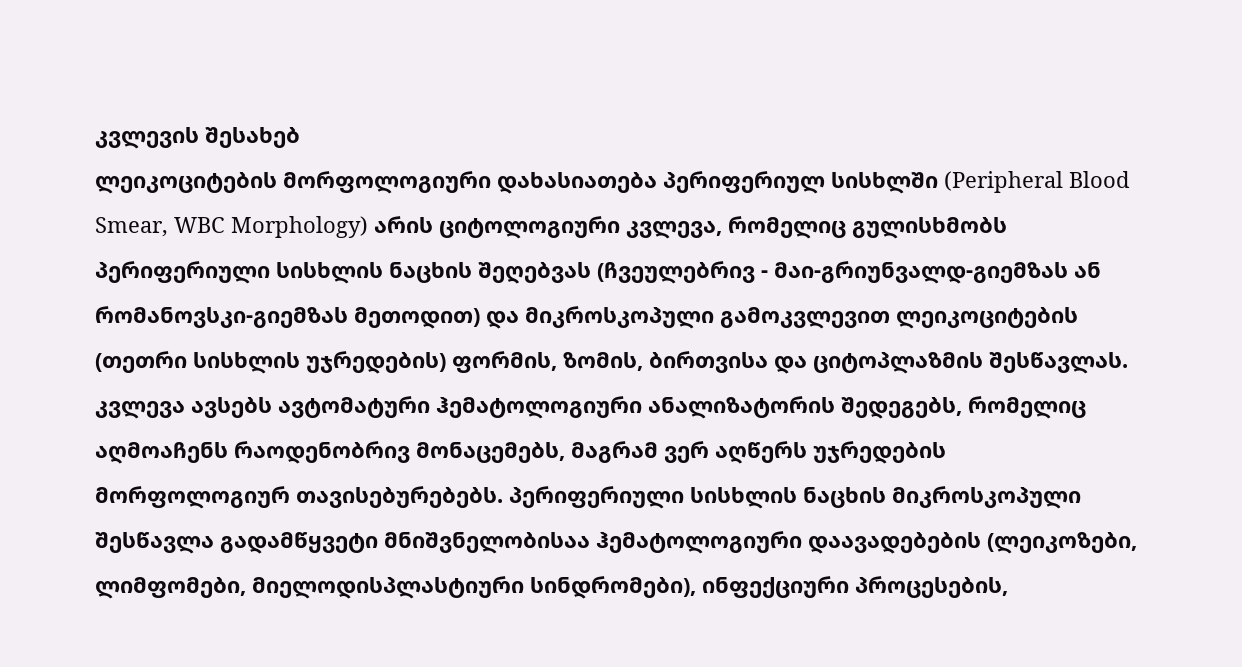კვლევის შესახებ
ლეიკოციტების მორფოლოგიური დახასიათება პერიფერიულ სისხლში (Peripheral Blood Smear, WBC Morphology) არის ციტოლოგიური კვლევა, რომელიც გულისხმობს პერიფერიული სისხლის ნაცხის შეღებვას (ჩვეულებრივ - მაი-გრიუნვალდ-გიემზას ან რომანოვსკი-გიემზას მეთოდით) და მიკროსკოპული გამოკვლევით ლეიკოციტების (თეთრი სისხლის უჯრედების) ფორმის, ზომის, ბირთვისა და ციტოპლაზმის შესწავლას.
კვლევა ავსებს ავტომატური ჰემატოლოგიური ანალიზატორის შედეგებს, რომელიც აღმოაჩენს რაოდენობრივ მონაცემებს, მაგრამ ვერ აღწერს უჯრედების მორფოლოგიურ თავისებურებებს. პერიფერიული სისხლის ნაცხის მიკროსკოპული შესწავლა გადამწყვეტი მნიშვნელობისაა ჰემატოლოგიური დაავადებების (ლეიკოზები, ლიმფომები, მიელოდისპლასტიური სინდრომები), ინფექციური პროცესების,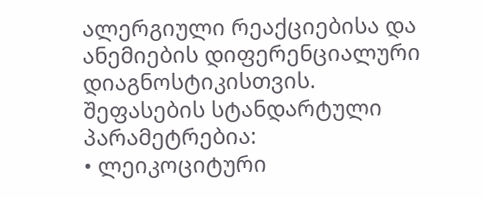ალერგიული რეაქციებისა და ანემიების დიფერენციალური დიაგნოსტიკისთვის.
შეფასების სტანდარტული პარამეტრებია:
• ლეიკოციტური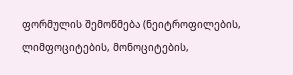ფორმულის შემოწმება (ნეიტროფილების, ლიმფოციტების, მონოციტების,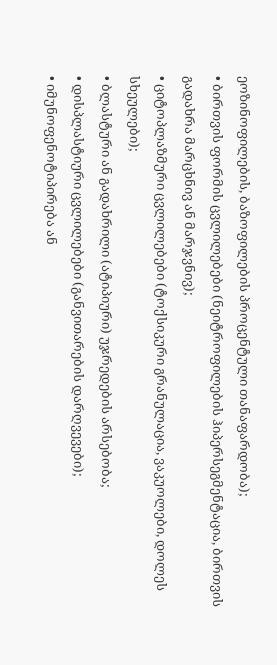ეოზინოფილების, ბაზოფილების პროცენტული თანაფარდობა);
• ბირთვის ფორმის ცვლილებები (ნეიტროფილების ჰიპერსეგმენტაცია, ბირთვის გადახრა მარცხნივ ან მარჯვნივ);
• ციტოპლაზმური ცვლილებები (ტოქსიკური გრანულაცია, ვაკუოლები, დოლეს სხეულები);
• ბლასტური ან გადახრილი (ატიპიური) უჯრედების არსებობა;
• დისპლასტიური ცვლილებები (განვითარების დარღვევები);
• იმუნოფენოტიპირება ან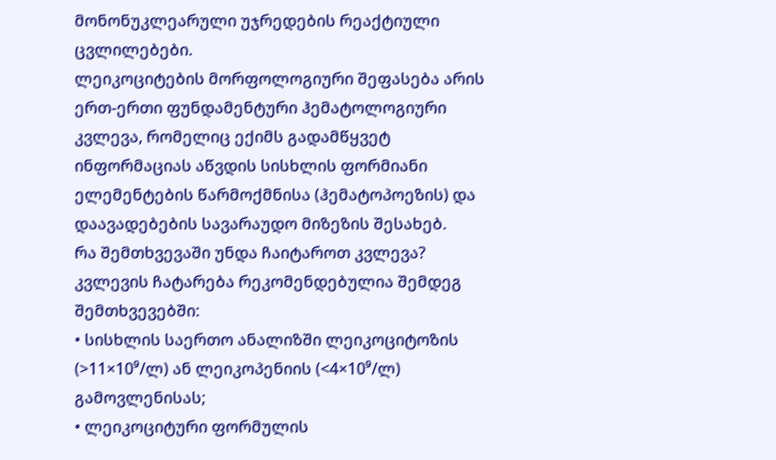მონონუკლეარული უჯრედების რეაქტიული ცვლილებები.
ლეიკოციტების მორფოლოგიური შეფასება არის ერთ-ერთი ფუნდამენტური ჰემატოლოგიური კვლევა, რომელიც ექიმს გადამწყვეტ ინფორმაციას აწვდის სისხლის ფორმიანი ელემენტების წარმოქმნისა (ჰემატოპოეზის) და დაავადებების სავარაუდო მიზეზის შესახებ.
რა შემთხვევაში უნდა ჩაიტაროთ კვლევა?
კვლევის ჩატარება რეკომენდებულია შემდეგ შემთხვევებში:
• სისხლის საერთო ანალიზში ლეიკოციტოზის (>11×10⁹/ლ) ან ლეიკოპენიის (<4×10⁹/ლ) გამოვლენისას;
• ლეიკოციტური ფორმულის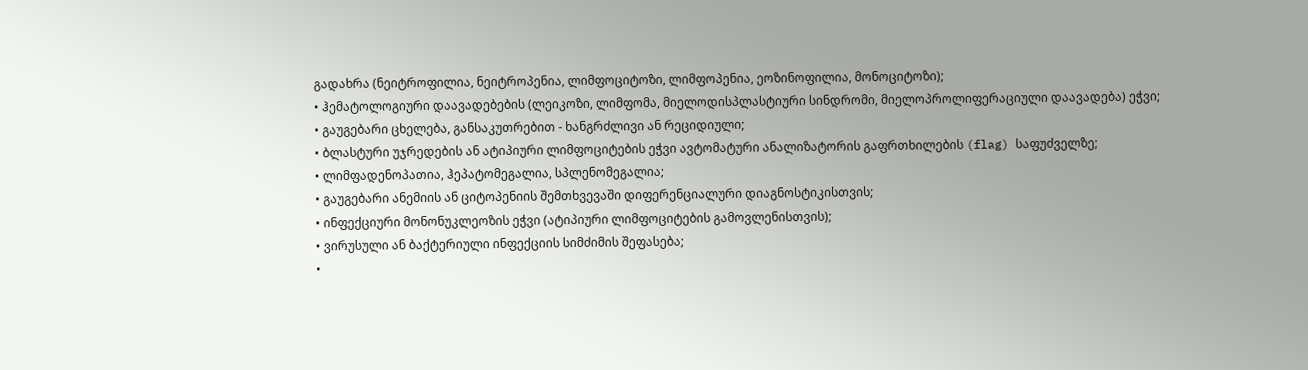გადახრა (ნეიტროფილია, ნეიტროპენია, ლიმფოციტოზი, ლიმფოპენია, ეოზინოფილია, მონოციტოზი);
• ჰემატოლოგიური დაავადებების (ლეიკოზი, ლიმფომა, მიელოდისპლასტიური სინდრომი, მიელოპროლიფერაციული დაავადება) ეჭვი;
• გაუგებარი ცხელება, განსაკუთრებით - ხანგრძლივი ან რეციდიული;
• ბლასტური უჯრედების ან ატიპიური ლიმფოციტების ეჭვი ავტომატური ანალიზატორის გაფრთხილების (flag) საფუძველზე;
• ლიმფადენოპათია, ჰეპატომეგალია, სპლენომეგალია;
• გაუგებარი ანემიის ან ციტოპენიის შემთხვევაში დიფერენციალური დიაგნოსტიკისთვის;
• ინფექციური მონონუკლეოზის ეჭვი (ატიპიური ლიმფოციტების გამოვლენისთვის);
• ვირუსული ან ბაქტერიული ინფექციის სიმძიმის შეფასება;
•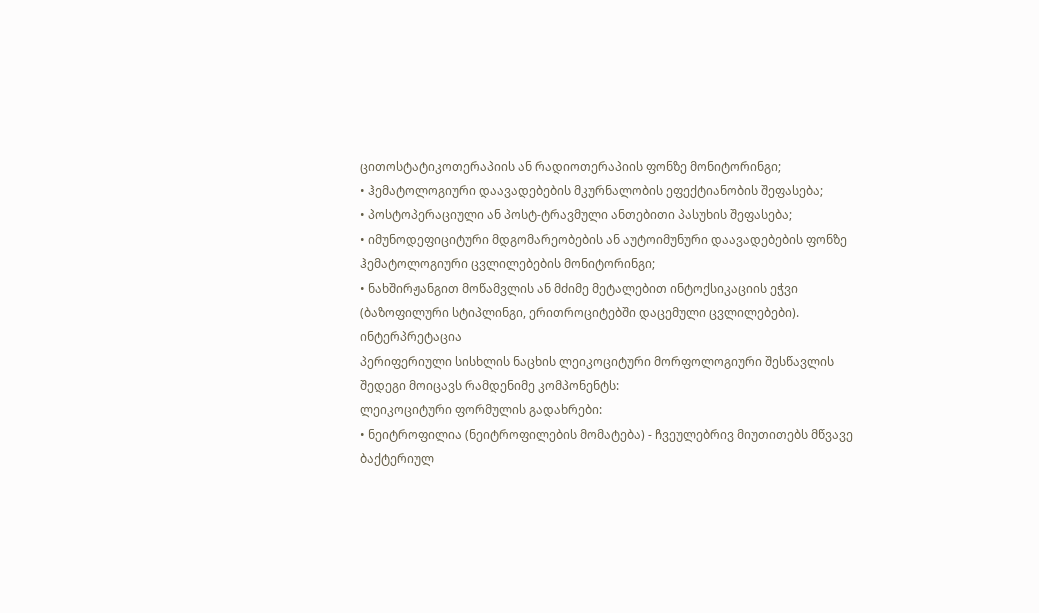ცითოსტატიკოთერაპიის ან რადიოთერაპიის ფონზე მონიტორინგი;
• ჰემატოლოგიური დაავადებების მკურნალობის ეფექტიანობის შეფასება;
• პოსტოპერაციული ან პოსტ-ტრავმული ანთებითი პასუხის შეფასება;
• იმუნოდეფიციტური მდგომარეობების ან აუტოიმუნური დაავადებების ფონზე ჰემატოლოგიური ცვლილებების მონიტორინგი;
• ნახშირჟანგით მოწამვლის ან მძიმე მეტალებით ინტოქსიკაციის ეჭვი (ბაზოფილური სტიპლინგი, ერითროციტებში დაცემული ცვლილებები).
ინტერპრეტაცია
პერიფერიული სისხლის ნაცხის ლეიკოციტური მორფოლოგიური შესწავლის შედეგი მოიცავს რამდენიმე კომპონენტს:
ლეიკოციტური ფორმულის გადახრები:
• ნეიტროფილია (ნეიტროფილების მომატება) - ჩვეულებრივ მიუთითებს მწვავე ბაქტერიულ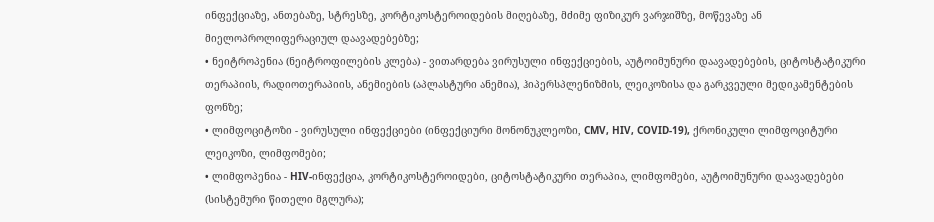ინფექციაზე, ანთებაზე, სტრესზე, კორტიკოსტეროიდების მიღებაზე, მძიმე ფიზიკურ ვარჯიშზე, მოწევაზე ან მიელოპროლიფერაციულ დაავადებებზე;
• ნეიტროპენია (ნეიტროფილების კლება) - ვითარდება ვირუსული ინფექციების, აუტოიმუნური დაავადებების, ციტოსტატიკური თერაპიის, რადიოთერაპიის, ანემიების (აპლასტური ანემია), ჰიპერსპლენიზმის, ლეიკოზისა და გარკვეული მედიკამენტების ფონზე;
• ლიმფოციტოზი - ვირუსული ინფექციები (ინფექციური მონონუკლეოზი, CMV, HIV, COVID-19), ქრონიკული ლიმფოციტური ლეიკოზი, ლიმფომები;
• ლიმფოპენია - HIV-ინფექცია, კორტიკოსტეროიდები, ციტოსტატიკური თერაპია, ლიმფომები, აუტოიმუნური დაავადებები (სისტემური წითელი მგლურა);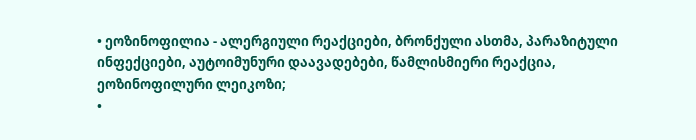• ეოზინოფილია - ალერგიული რეაქციები, ბრონქული ასთმა, პარაზიტული ინფექციები, აუტოიმუნური დაავადებები, წამლისმიერი რეაქცია, ეოზინოფილური ლეიკოზი;
•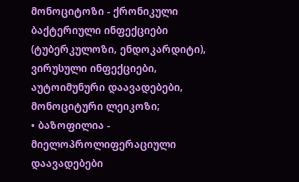მონოციტოზი - ქრონიკული ბაქტერიული ინფექციები (ტუბერკულოზი, ენდოკარდიტი), ვირუსული ინფექციები, აუტოიმუნური დაავადებები, მონოციტური ლეიკოზი;
• ბაზოფილია - მიელოპროლიფერაციული დაავადებები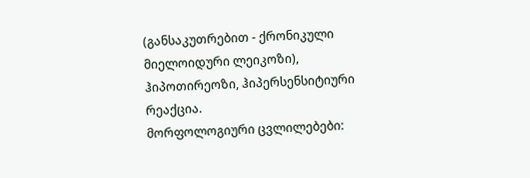(განსაკუთრებით - ქრონიკული მიელოიდური ლეიკოზი), ჰიპოთირეოზი, ჰიპერსენსიტიური რეაქცია.
მორფოლოგიური ცვლილებები: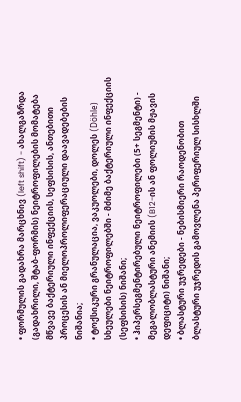• ფორმულის გადახრა მარცხნივ (left shift) - ახალგაზრდა (გადახრილი, შტაბ-ფორმის) ნეიტროფილების მომატება მწვავე ბაქტერიული ინფექციის, სეფსისის, ანთებითი პროცესის ან მიელოპროლიფერაციული დაავადებების ნიშანია;
• ტოქსიკური გრანულაცია, ვაკუოლები, დოლეს (Döhle) სხეულები ნეიტროფილებში - მძიმე ბაქტერიული ინფექციის (სეფსისის) ნიშანი;
• ჰიპერსეგმენტირებული ნეიტროფილები (5+ სეგმენტი) - მეგალობლასტური ანემიის (B12-ის ან ფოლიუმის მჟავის დეფიციტი) ნიშანი;
• ბლასტური უჯრედები - ნებისმიერი რაოდენობით ბლასტური უჯრედის გამოვლენა პერიფერიულ სისხლში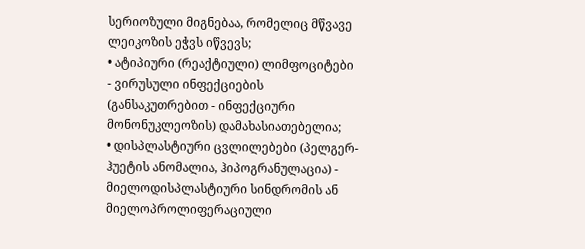სერიოზული მიგნებაა, რომელიც მწვავე ლეიკოზის ეჭვს იწვევს;
• ატიპიური (რეაქტიული) ლიმფოციტები - ვირუსული ინფექციების (განსაკუთრებით - ინფექციური მონონუკლეოზის) დამახასიათებელია;
• დისპლასტიური ცვლილებები (პელგერ-ჰუეტის ანომალია, ჰიპოგრანულაცია) - მიელოდისპლასტიური სინდრომის ან მიელოპროლიფერაციული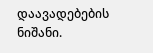დაავადებების ნიშანი.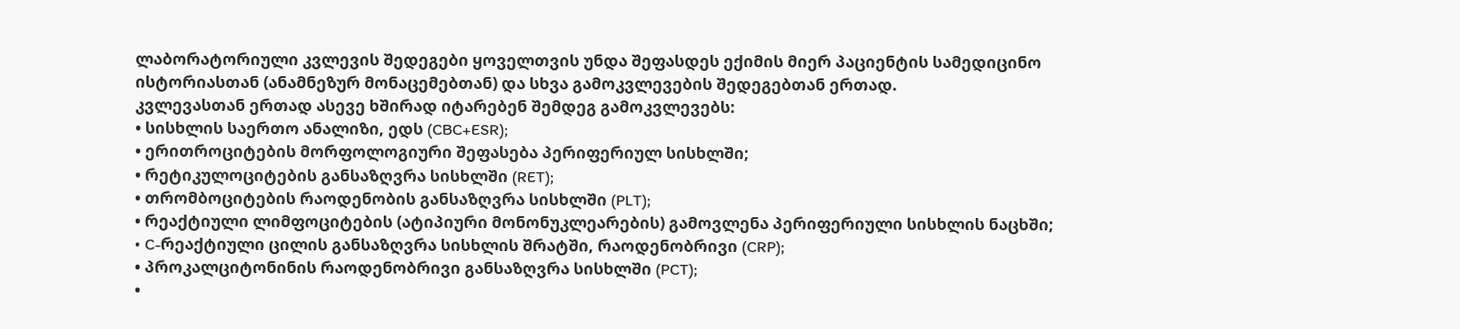ლაბორატორიული კვლევის შედეგები ყოველთვის უნდა შეფასდეს ექიმის მიერ პაციენტის სამედიცინო ისტორიასთან (ანამნეზურ მონაცემებთან) და სხვა გამოკვლევების შედეგებთან ერთად.
კვლევასთან ერთად ასევე ხშირად იტარებენ შემდეგ გამოკვლევებს:
• სისხლის საერთო ანალიზი, ედს (CBC+ESR);
• ერითროციტების მორფოლოგიური შეფასება პერიფერიულ სისხლში;
• რეტიკულოციტების განსაზღვრა სისხლში (RET);
• თრომბოციტების რაოდენობის განსაზღვრა სისხლში (PLT);
• რეაქტიული ლიმფოციტების (ატიპიური მონონუკლეარების) გამოვლენა პერიფერიული სისხლის ნაცხში;
• C-რეაქტიული ცილის განსაზღვრა სისხლის შრატში, რაოდენობრივი (CRP);
• პროკალციტონინის რაოდენობრივი განსაზღვრა სისხლში (PCT);
•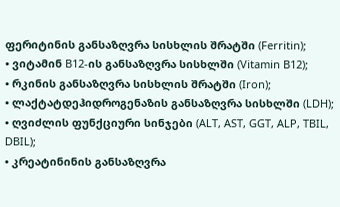ფერიტინის განსაზღვრა სისხლის შრატში (Ferritin);
• ვიტამინ B12-ის განსაზღვრა სისხლში (Vitamin B12);
• რკინის განსაზღვრა სისხლის შრატში (Iron);
• ლაქტატდეჰიდროგენაზის განსაზღვრა სისხლში (LDH);
• ღვიძლის ფუნქციური სინჯები (ALT, AST, GGT, ALP, TBIL, DBIL);
• კრეატინინის განსაზღვრა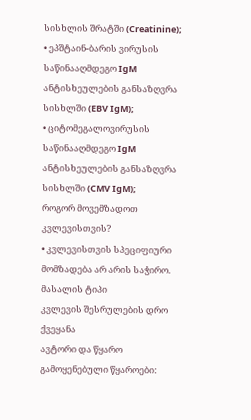სისხლის შრატში (Creatinine);
• ეპშტაინ-ბარის ვირუსის საწინააღმდეგო IgM ანტისხეულების განსაზღვრა სისხლში (EBV IgM);
• ციტომეგალოვირუსის საწინააღმდეგო IgM ანტისხეულების განსაზღვრა სისხლში (CMV IgM);
როგორ მოვემზადოთ კვლევისთვის?
• კვლევისთვის სპეციფიური მომზადება არ არის საჭირო.
მასალის ტიპი
კვლევის შესრულების დრო
ქვეყანა
ავტორი და წყარო
გამოყენებული წყაროები: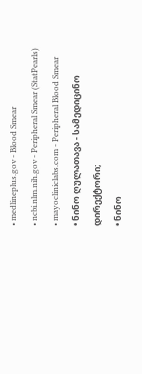• medlineplus.gov - Blood Smear
• ncbi.nlm.nih.gov - Peripheral Smear (StatPearls)
• mayocliniclabs.com - Peripheral Blood Smear
• ნინო ღულათავა - სამედიცინო დირექტორი;
• ნინო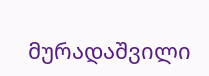მურადაშვილი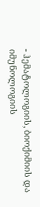- ჰემატოლოგიის, ბიოქიმიის და იმუნოლოგიის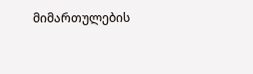მიმართულების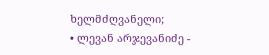ხელმძღვანელი;
• ლევან არჯევანიძე -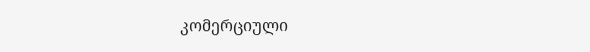კომერციული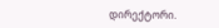დირექტორი.